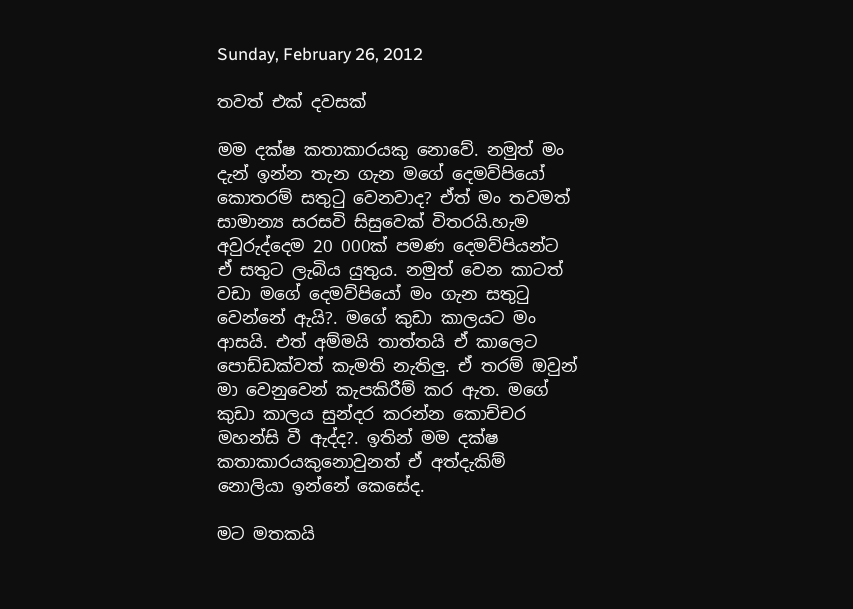Sunday, February 26, 2012

තවත් එක් දවසක්

මම දක්ෂ කතාකාරයකු නොවේ. නමුත් මං දැන් ඉන්න තැන ගැන මගේ දෙමව්පියෝ කොතරම් සතුටු වෙනවාද? ඒත් මං තවමත් සාමාන්‍ය සරසවි සිසුවෙක් විතරයි.හැම අවුරුද්දෙම 20 000ක් පමණ දෙමව්පියන්ට ඒ සතුට ලැබිය යුතුය. නමුත් වෙන කාටත් වඩා මගේ දෙමව්පියෝ මං ගැන සතුටු වෙන්නේ ඇයි?. මගේ කුඩා කාලයට මං ආසයි. එත් අම්මයි තාත්තයි ඒ කාලෙට පොඩ්ඩක්වත් කැමති නැතිලු. ඒ තරම් ඔවුන් මා වෙනුවෙන් කැපකිරීම් කර ඇත. මගේ කුඩා කාලය සුන්දර කරන්න කොච්චර මහන්සි වී ඇද්ද?. ඉතින් මම දක්ෂ කතාකාරයකුනොවුනත් ඒ අත්දැකිම් නොලියා ඉන්නේ කෙසේද.

මට මතකයි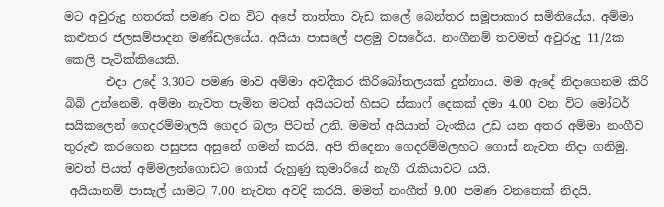මට අවුරුදු හතරක් පමණ වන විට අපේ තාත්තා වැඩ කලේ බෙන්තර සමූපාකාර සමිතියේය. අම්මා කළුතර ජලසම්පාදන මණ්ඩලයේය. අයියා පාසලේ පළමු වසරේය. නංගීනම් තවමත් අවුරුදු 11/2ක කෙලි පැටික්කියෙකි.
       එදා උදේ 3.30ට පමණ මාව අම්මා අවදීකර කිරිබෝතලයක් දුන්නාය. මම ඇදේ නිදාගෙනම කිරි බිබි උන්නෙමි. අම්මා නැවත පැමින මටත් අයියටත් හිසට ස්කාෆ් දෙකක් දමා 4.00 වන විට මෝටර් සයිකලෙන් ගෙදරම්මාලයි ගෙදර බලා පිටත් උනි. මමත් අයියාත් ටැංකිය උඩ යන අතර අම්මා නංගීව තුරුළු කරගෙන පසුපස අසුනේ ගමන් කරයි. අපි තිදෙනා ගෙදරම්මලහට ගොස් නැවත නිදා ගනිමු. මවත් පියත් අම්මලන්ගොඩට ගොස් රුහුණු කුමාරියේ නැගී රැකියාවට යයි.
 අයියානම් පාසැල් යාමට 7.00 නැවත අවදි කරයි. මමත් නංගීත් 9.00 පමණ වනතෙක් නිදයි.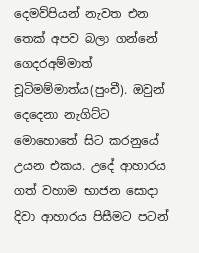දෙමව්පියන් නැවත එන තෙක් අපව බලා ගන්නේ ගෙදරඅම්මාත් චූටිමම්මාත්ය(පුංචී). ඔවුන් දෙදෙනා නැගිට්ට මොහොතේ සිට කරනුයේ උයන එකය. උදේ ආහාරය ගත් වහාම භාජන සොදා දිවා ආහාරය පිසීමට පටන්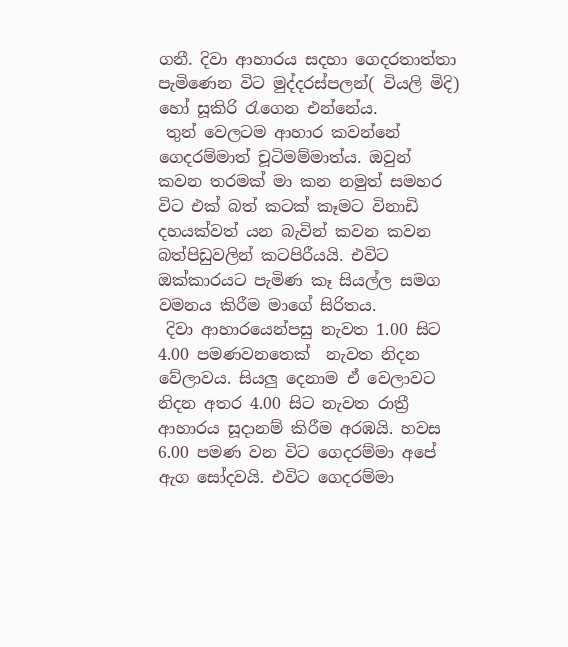ගනී. දිවා ආහාරය සදහා ගෙදරතාත්තා පැමිණෙන විට මුද්දරස්පලන්( වියලි මිදි) හෝ සූකිරි රැගෙන එන්නේය.
 තුන් වෙලටම ආහාර කවන්නේ ගෙදරම්මාත් චූටිමම්මාත්ය. ඔවුන් කවන තරමක් මා කන නමුත් සමහර විට එක් බත් කටක් කෑමට විනාඩි දහයක්වත් යන බැවින් කවන කවන බත්පිඩුවලින් කටපිරීයයි. එවිට ඔක්කාරයට පැමිණ කෑ සියල්ල සමග වමනය කිරීම මාගේ සිරිතය.
 දිවා ආහාරයෙන්පසු නැවත 1.00 සිට 4.00 පමණවනතෙක්  නැවත නිදන වේලාවය. සියලු දෙනාම ඒ වෙලාවට නිදන අතර 4.00 සිට නැවත රාත්‍රී ආහාරය සූදානම් කිරීම අරඹයි. හවස 6.00 පමණ වන විට ගෙදරම්මා අපේ ඇග සෝදවයි. එවිට ගෙදරම්මා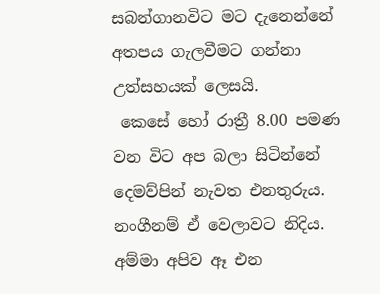සබන්ගානවිට මට දැනෙන්නේ අතපය ගැලවීමට ගන්නා උත්සහයක් ලෙසයි.
 කෙසේ හෝ රාත්‍රී 8.00 පමණ වන විට අප බලා සිටින්නේ දෙමව්පින් නැවත එනතුරුය. නංගීනම් ඒ වෙලාවට නිදිය. අම්මා අපිව ඈ එන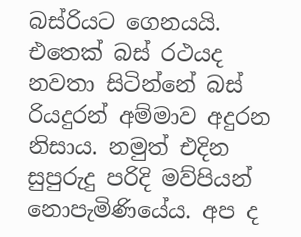බස්රියට ගෙනයයි. එතෙක් බස් රථයද නවතා සිටින්නේ බස් රියදුරන් අම්මාව අදුරන නිසාය. නමුත් එදින සුපුරුදු පරිදි මව්පියන් නොපැමිණියේය. අප ද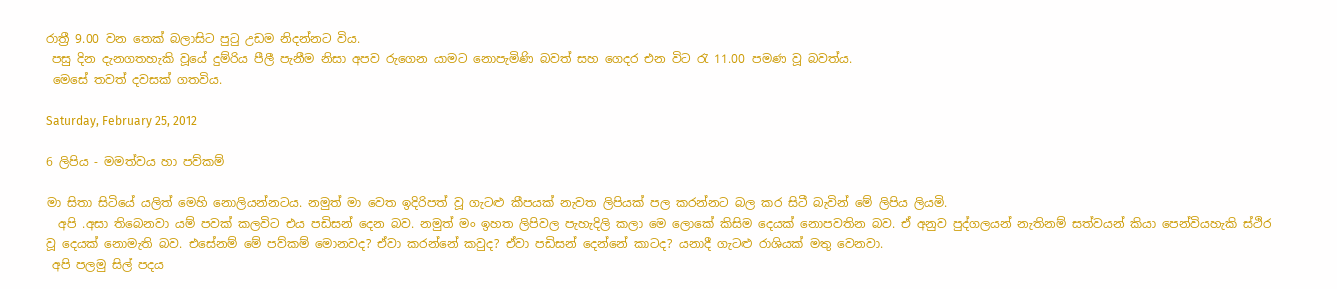රාත්‍රී 9.00 වන තෙක් බලාසිට පුටු උඩම නිදන්නට විය.
 පසු දින දැනගතහැකි වූයේ දුම්රිය පීලී පැනීම නිසා අපව රුගෙන යාමට නොපැමිණි බවත් සහ ගෙදර එන විට රැ 11.00 පමණ වූ බවත්ය.
 මෙසේ තවත් දවසක් ගතවිය.

Saturday, February 25, 2012

6 ලිපිය - මමත්වය හා පව්කම්

මා සිතා සිටියේ යලිත් මෙහි නොලියන්නටය. නමුත් මා වෙත ඉදිරිපත් වූ ගැටළු කීපයක් නැවත ලිපියක් පල කරන්නට බල කර සිටී බැවින් මේ ලිපිය ලියමි.
  අපි .අසා තිබෙනවා යම් පවක් කලවිට එය පඩිසන් දෙන බව. නමුත් මං ඉහත ලිපිවල පැහැදිලි කලා මෙ ලොකේ කිසිම දෙයක් නොපවතින බව. ඒ අනුව පුද්ගලයන් නැතිනම් සත්වයන් කියා පෙන්වියහැකි ස්ථිර වූ දෙයක් නොමැති බව. එසේනම් මේ පව්කම් මොනවද? ඒවා කරන්නේ කවුද? ඒවා පඩිසන් දෙන්නේ කාටද? යනාදී ගැටළු රාශියක් මතු වෙනවා.
 අපි පලමු සිල් පදය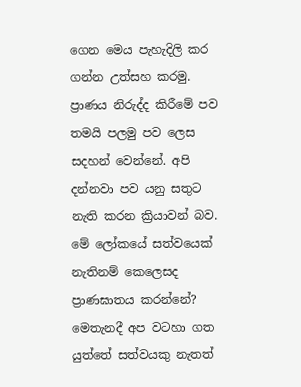ගෙන මෙය පැහැදිලි කර ගන්න උත්සහ කරමු. ප්‍රාණය නිරුද්ද කිරීමේ පව තමයි පලමු පව ලෙස සදහන් වෙන්නේ. අපි දන්නවා පව යනු සතුට නැති කරන ක්‍රියාවන් බව. මේ ලෝකයේ සත්වයෙක් නැතිනම් කෙලෙසද ප්‍රාණඝාතය කරන්නේ? මෙතැනදී අප වටහා ගත යුත්තේ සත්වයකු නැතත්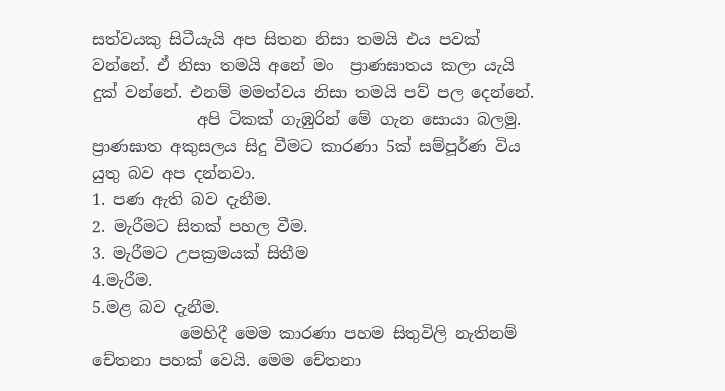සත්වයකු සිටීයැයි අප සිතන නිසා තමයි එය පවක් වන්නේ. ඒ නිසා තමයි අනේ මං  ප්‍රාණඝාතය කලා යැයි දුක් වන්නේ. එනම් මමත්වය නිසා තමයි පව් පල දෙන්නේ.
             අපි ටිකක් ගැඹුරින් මේ ගැන සොයා බලමු. ප්‍රාණඝාත අකුසලය සිදු වීමට කාරණා 5ක් සම්පූර්ණ විය යුතු බව අප දන්නවා.
1. පණ ඇති බව දැනීම.
2. මැරීමට සිතක් පහල වීම.
3. මැරීමට උපක්‍රමයක් සිතීම
4.මැරීම.
5.මළ බව දැනීම.
           මෙහිදී මෙම කාරණා පහම සිතුවිලි නැතිනම් චේතනා පහක් වෙයි. මෙම චේතනා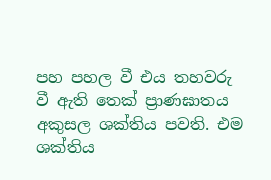පහ පහල වී එය තහවරු වී ඇති තෙක් ප්‍රාණඝාතය අකුසල ශක්තිය පවති. එම ශක්තිය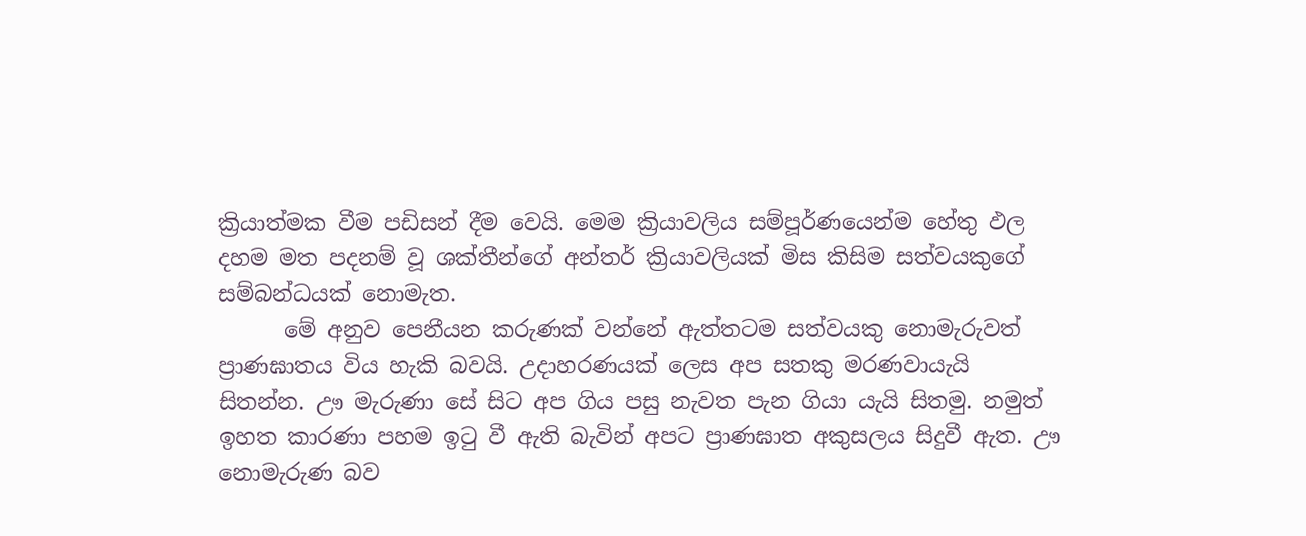ක්‍රියාත්මක වීම පඩිසන් දීම වෙයි. මෙම ක්‍රියාවලිය සම්පූර්ණයෙන්ම හේතු ඵල දහම මත පදනම් වූ ශක්තීන්ගේ අන්තර් ක්‍රියාවලියක් මිස කිසිම සත්වයකුගේ සම්බන්ධයක් නොමැත.
      මේ අනුව පෙනීයන කරුණක් වන්නේ ඇත්තටම සත්වයකු නොමැරුවත් ප්‍රාණඝාතය විය හැකි බවයි. උදාහරණයක් ලෙස අප සතකු මරණවායැයි සිතන්න. ඌ මැරුණා සේ සිට අප ගිය පසු නැවත පැන ගියා යැයි සිතමු. නමුත් ඉහත කාරණා පහම ඉටු වී ඇති බැවින් අපට ප්‍රාණඝාත අකුසලය සිදුවී ඇත. ඌ නොමැරුණ බව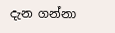දැන ගන්නා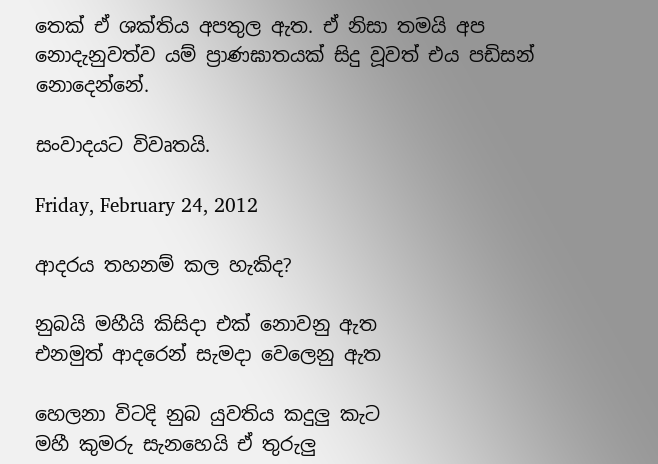තෙක් ඒ ශක්තිය අපතුල ඇත. ඒ නිසා තමයි අප නොදැනුවත්ව යම් ප්‍රාණඝාතයක් සිදු වූවත් එය පඩිසන් නොදෙන්නේ.

සංවාදයට විවෘතයි.

Friday, February 24, 2012

ආදරය තහනම් කල හැකිද?

නුබයි මහීයි කිසිදා එක් නොවනු ඇත
එනමුත් ආදරෙන් සැමදා වෙලෙනු ඇත

හෙලනා විටදි නුබ යුවතිය කදුලු කැට
මහී කුමරු සැනහෙයි ඒ තුරුලු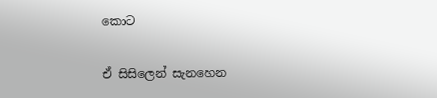කොට

ඒ සිසිලෙන් සැනහෙන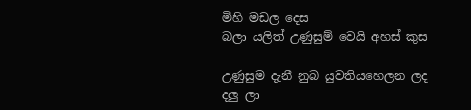මිහි මඩල දෙස
බලා යලිත් උණුසුම් වෙයි අහස් කුස

උණුසුම දැනී නුබ යුවතියහෙලන ලද
දලු ලා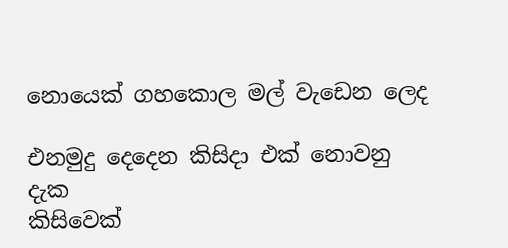නොයෙක් ගහකොල මල් වැඩෙන ලෙද

එනමුදු දෙදෙන කිසිදා එක් නොවනු දැක
කිසිවෙක්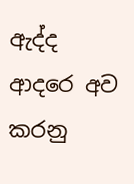ඇද්ද ආදරෙ අව කරනු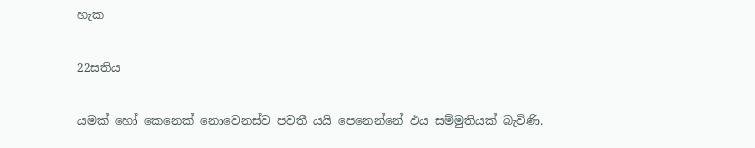හැක

22සතිය

යමක් හෝ කෙනෙක් නොවෙනස්ව පවතී යයි පෙනෙන්නේ ඵය සම්මුතියක් බැවිණි.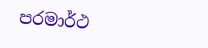පරමාර්ථ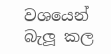වශයෙන් බැලූ කල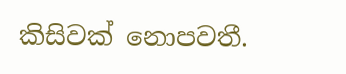කිසිවක් නොපවතී.